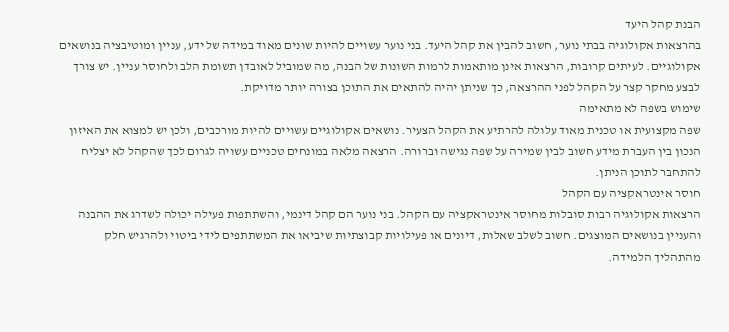הבנת קהל היעד
בהרצאות אקולוגיה בבתי נוער, חשוב להבין את קהל היעד. בני נוער עשויים להיות שונים מאוד במידה של ידע, עניין ומוטיבציה בנושאים אקולוגיים. לעיתים קרובות, הרצאות אינן מותאמות לרמות השונות של הבנה, מה שמוביל לאובדן תשומת הלב ולחוסר עניין. יש צורך לבצע מחקר קצר על הקהל לפני ההרצאה, כך שניתן יהיה להתאים את התוכן בצורה יותר מדויקת.
שימוש בשפה לא מתאימה
שפה מקצועית או טכנית מאוד עלולה להרתיע את הקהל הצעיר. נושאים אקולוגיים עשויים להיות מורכבים, ולכן יש למצוא את האיזון הנכון בין העברת מידע חשוב לבין שמירה על שפה נגישה וברורה. הרצאה מלאה במונחים טכניים עשויה לגרום לכך שהקהל לא יצליח להתחבר לתוכן הניתן.
חוסר אינטראקציה עם הקהל
הרצאות אקולוגיה רבות סובלות מחוסר אינטראקציה עם הקהל. בני נוער הם קהל דינמי, והשתתפות פעילה יכולה לשדרג את ההבנה והעניין בנושאים המוצגים. חשוב לשלב שאלות, דיונים או פעילויות קבוצתיות שיביאו את המשתתפים לידי ביטוי ולהרגיש חלק מהתהליך הלמידה.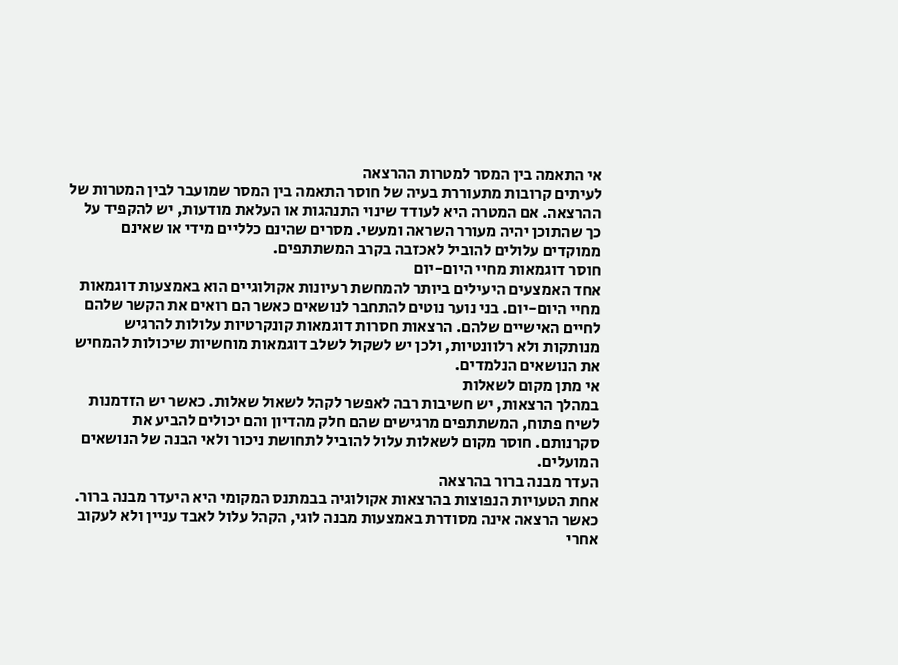אי התאמה בין המסר למטרות ההרצאה
לעיתים קרובות מתעוררת בעיה של חוסר התאמה בין המסר שמועבר לבין המטרות של ההרצאה. אם המטרה היא לעודד שינוי התנהגות או העלאת מודעות, יש להקפיד על כך שהתוכן יהיה מעורר השראה ומעשי. מסרים שהינם כלליים מידי או שאינם ממוקדים עלולים להוביל לאכזבה בקרב המשתתפים.
חוסר דוגמאות מחיי היום-יום
אחד האמצעים היעילים ביותר להמחשת רעיונות אקולוגיים הוא באמצעות דוגמאות מחיי היום-יום. בני נוער נוטים להתחבר לנושאים כאשר הם רואים את הקשר שלהם לחיים האישיים שלהם. הרצאות חסרות דוגמאות קונקרטיות עלולות להרגיש מנותקות ולא רלוונטיות, ולכן יש לשקול לשלב דוגמאות מוחשיות שיכולות להמחיש את הנושאים הנלמדים.
אי מתן מקום לשאלות
במהלך הרצאות, יש חשיבות רבה לאפשר לקהל לשאול שאלות. כאשר יש הזדמנות לשיח פתוח, המשתתפים מרגישים שהם חלק מהדיון והם יכולים להביע את סקרנותם. חוסר מקום לשאלות עלול להוביל לתחושת ניכור ולאי הבנה של הנושאים המועלים.
העדר מבנה ברור בהרצאה
אחת הטעויות הנפוצות בהרצאות אקולוגיה בבמתנס המקומי היא היעדר מבנה ברור. כאשר הרצאה אינה מסודרת באמצעות מבנה לוגי, הקהל עלול לאבד עניין ולא לעקוב אחרי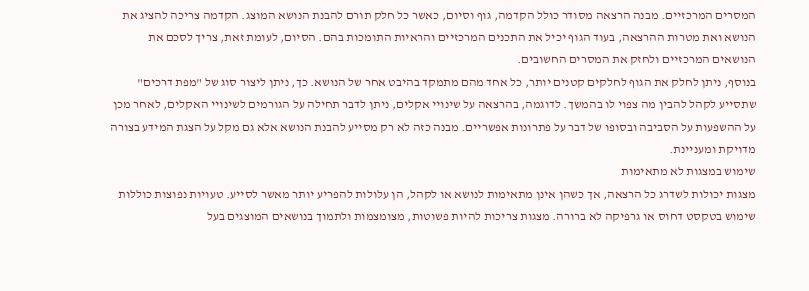המסרים המרכזיים. מבנה הרצאה מסודר כולל הקדמה, גוף וסיום, כאשר כל חלק תורם להבנת הנושא המוצג. הקדמה צריכה להציג את הנושא ואת מטרות ההרצאה, בעוד הגוף יכיל את התכנים המרכזיים והראיות התומכות בהם. הסיום, לעומת זאת, צריך לסכם את הנושאים המרכזיים ולחזק את המסרים החשובים.
בנוסף, ניתן לחלק את הגוף לחלקים קטנים יותר, כל אחד מהם מתמקד בהיבט אחר של הנושא. כך, ניתן ליצור סוג של "מפת דרכים" שתסייע לקהל להבין מה צפוי לו בהמשך. לדוגמה, בהרצאה על שינויי אקלים, ניתן לדבר תחילה על הגורמים לשינויי האקלים, לאחר מכן על ההשפעות על הסביבה ובסופו של דבר על פתרונות אפשריים. מבנה כזה לא רק מסייע להבנת הנושא אלא גם מקל על הצגת המידע בצורה מדויקת ומעניינת.
שימוש במצגות לא מתאימות
מצגות יכולות לשדרג כל הרצאה, אך כשהן אינן מתאימות לנושא או לקהל, הן עלולות להפריע יותר מאשר לסייע. טעויות נפוצות כוללות שימוש בטקסט דחוס או גרפיקה לא ברורה. מצגות צריכות להיות פשוטות, מצומצמות ולתמוך בנושאים המוצגים בעל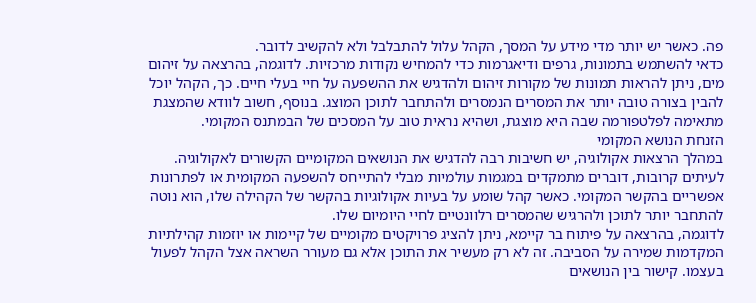פה. כאשר יש יותר מדי מידע על המסך, הקהל עלול להתבלבל ולא להקשיב לדובר.
כדאי להשתמש בתמונות, גרפים ודיאגרמות כדי להמחיש נקודות מרכזיות. לדוגמה, בהרצאה על זיהום מים, ניתן להראות תמונות של מקורות זיהום ולהדגיש את ההשפעה על חיי בעלי חיים. כך, הקהל יוכל להבין בצורה טובה יותר את המסרים הנמסרים ולהתחבר לתוכן המוצג. בנוסף, חשוב לוודא שהמצגת מתאימה לפלטפורמה שבה היא מוצגת, ושהיא נראית טוב על המסכים של הבמתנס המקומי.
הזנחת הנושא המקומי
במהלך הרצאות אקולוגיה, יש חשיבות רבה להדגיש את הנושאים המקומיים הקשורים לאקולוגיה. לעיתים קרובות, דוברים מתמקדים במגמות עולמיות מבלי להתייחס להשפעה המקומית או לפתרונות אפשריים בהקשר המקומי. כאשר קהל שומע על בעיות אקולוגיות בהקשר של הקהילה שלו, הוא נוטה להתחבר יותר לתוכן ולהרגיש שהמסרים רלוונטיים לחיי היומיום שלו.
לדוגמה, בהרצאה על פיתוח בר קיימא, ניתן להציג פרויקטים מקומיים של קיימות או יוזמות קהילתיות המקדמות שמירה על הסביבה. זה לא רק מעשיר את התוכן אלא גם מעורר השראה אצל הקהל לפעול בעצמו. קישור בין הנושאים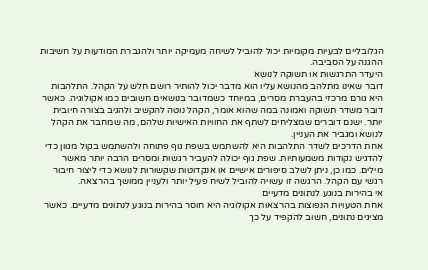הגלובליים לבעיות מקומיות יכול להוביל לשיחה מעמיקה יותר ולהגברת המודעות על חשיבות ההגנה על הסביבה.
היעדר התרגשות או תשוקה לנושא
דובר שאינו מתלהב מהנושא עליו הוא מדבר יכול להותיר רושם חלש על הקהל. התלהבות היא גורם מרכזי בהעברת מסרים, במיוחד כשמדובר בנושאים חשובים כמו אקולוגיה. כאשר דובר משדר תשוקה ואמונה במה שהוא אומר, הקהל נוטה להקשיב ולהגיב בצורה חיובית יותר. ישנם דוברים שמצליחים לשתף את החוויות האישיות שלהם, מה שמחבר את הקהל לנושא ומגביר את העניין.
אחת הדרכים לשדר התלהבות היא להשתמש בשפת גוף פתוחה ולהשתמש בקול מגוון כדי להדגיש נקודות משמעותיות. שפת גוף יכולה להעביר רגשות ומסרים הרבה יותר מאשר מילים. כמו כן, ניתן לשלב סיפורים אישיים או אנקדוטות שקשורות לנושא כדי ליצור חיבור רגשי עם הקהל. הרגשה זו עשויה להוביל לשיח פעיל יותר ולעניין ממושך בהרצאה.
אי בהירות בנוגע לנתונים מדעיים
אחת הטעויות הנפוצות בהרצאות אקולוגיה היא חוסר בהירות בנוגע לנתונים מדעיים. כאשר מציגים נתונים, חשוב להקפיד על כך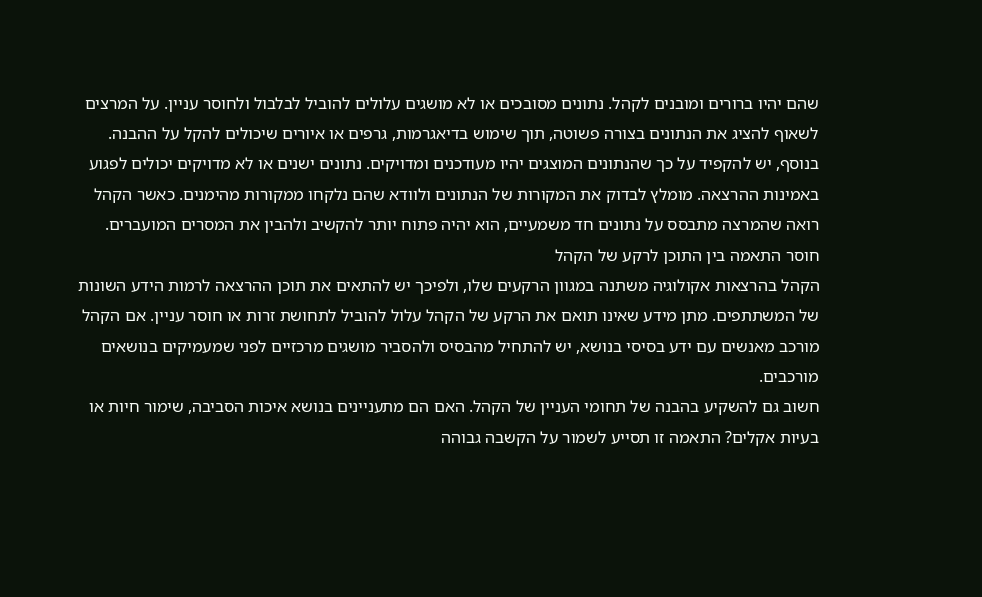שהם יהיו ברורים ומובנים לקהל. נתונים מסובכים או לא מושגים עלולים להוביל לבלבול ולחוסר עניין. על המרצים לשאוף להציג את הנתונים בצורה פשוטה, תוך שימוש בדיאגרמות, גרפים או איורים שיכולים להקל על ההבנה.
בנוסף, יש להקפיד על כך שהנתונים המוצגים יהיו מעודכנים ומדויקים. נתונים ישנים או לא מדויקים יכולים לפגוע באמינות ההרצאה. מומלץ לבדוק את המקורות של הנתונים ולוודא שהם נלקחו ממקורות מהימנים. כאשר הקהל רואה שהמרצה מתבסס על נתונים חד משמעיים, הוא יהיה פתוח יותר להקשיב ולהבין את המסרים המועברים.
חוסר התאמה בין התוכן לרקע של הקהל
הקהל בהרצאות אקולוגיה משתנה במגוון הרקעים שלו, ולפיכך יש להתאים את תוכן ההרצאה לרמות הידע השונות של המשתתפים. מתן מידע שאינו תואם את הרקע של הקהל עלול להוביל לתחושת זרות או חוסר עניין. אם הקהל מורכב מאנשים עם ידע בסיסי בנושא, יש להתחיל מהבסיס ולהסביר מושגים מרכזיים לפני שמעמיקים בנושאים מורכבים.
חשוב גם להשקיע בהבנה של תחומי העניין של הקהל. האם הם מתעניינים בנושא איכות הסביבה, שימור חיות או בעיות אקלים? התאמה זו תסייע לשמור על הקשבה גבוהה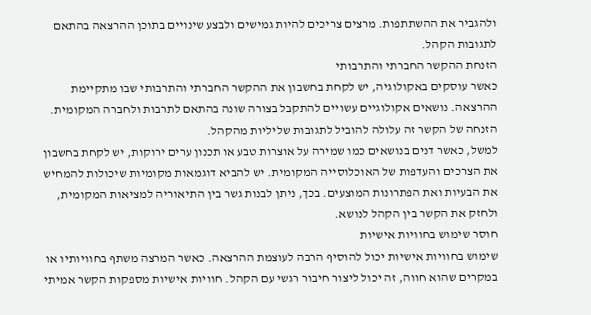ולהגביר את ההשתתפות. מרצים צריכים להיות גמישים ולבצע שינויים בתוכן ההרצאה בהתאם לתגובות הקהל.
הזנחת ההקשר החברתי והתרבותי
כאשר עוסקים באקולוגיה, יש לקחת בחשבון את ההקשר החברתי והתרבותי שבו מתקיימת ההרצאה. נושאים אקולוגיים עשויים להתקבל בצורה שונה בהתאם לתרבות ולחברה המקומית. הזנחה של הקשר זה עלולה להוביל לתגובות שליליות מהקהל.
למשל, כאשר דנים בנושאים כמו שמירה על אוצרות טבע או תכנון ערים ירוקות, יש לקחת בחשבון את הצרכים והעדפות של האוכלוסייה המקומית. יש להביא דוגמאות מקומיות שיכולות להמחיש את הבעיות ואת הפתרונות המוצעים. בכך, ניתן לבנות גשר בין התיאוריה למציאות המקומית, ולחזק את הקשר בין הקהל לנושא.
חוסר שימוש בחוויות אישיות
שימוש בחוויות אישיות יכול להוסיף הרבה לעוצמת ההרצאה. כאשר המרצה משתף בחוויותיו או במקרים שהוא חווה, זה יכול ליצור חיבור רגשי עם הקהל. חוויות אישיות מספקות הקשר אמיתי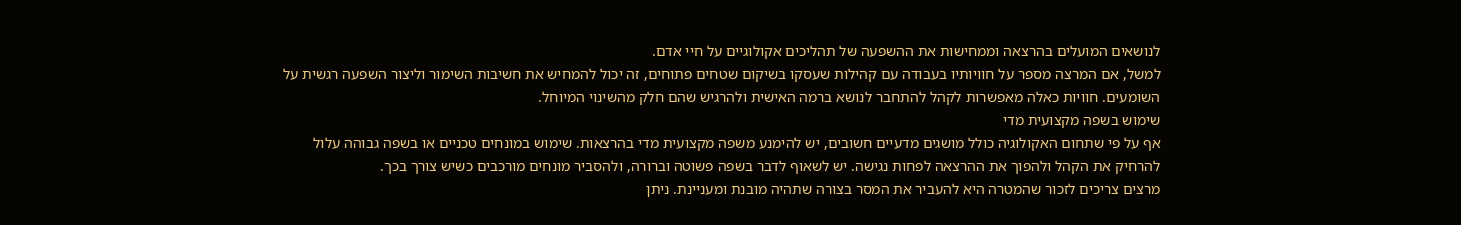לנושאים המועלים בהרצאה וממחישות את ההשפעה של תהליכים אקולוגיים על חיי אדם.
למשל, אם המרצה מספר על חוויותיו בעבודה עם קהילות שעסקו בשיקום שטחים פתוחים, זה יכול להמחיש את חשיבות השימור וליצור השפעה רגשית על השומעים. חוויות כאלה מאפשרות לקהל להתחבר לנושא ברמה האישית ולהרגיש שהם חלק מהשינוי המיוחל.
שימוש בשפה מקצועית מדי
אף על פי שתחום האקולוגיה כולל מושגים מדעיים חשובים, יש להימנע משפה מקצועית מדי בהרצאות. שימוש במונחים טכניים או בשפה גבוהה עלול להרחיק את הקהל ולהפוך את ההרצאה לפחות נגישה. יש לשאוף לדבר בשפה פשוטה וברורה, ולהסביר מונחים מורכבים כשיש צורך בכך.
מרצים צריכים לזכור שהמטרה היא להעביר את המסר בצורה שתהיה מובנת ומעניינת. ניתן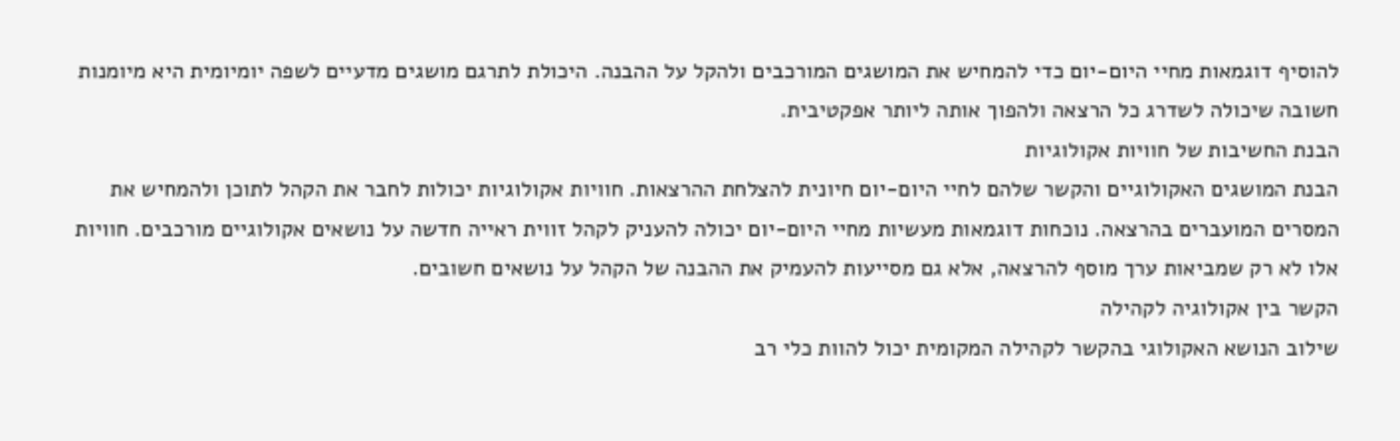להוסיף דוגמאות מחיי היום-יום כדי להמחיש את המושגים המורכבים ולהקל על ההבנה. היכולת לתרגם מושגים מדעיים לשפה יומיומית היא מיומנות חשובה שיכולה לשדרג כל הרצאה ולהפוך אותה ליותר אפקטיבית.
הבנת החשיבות של חוויות אקולוגיות
הבנת המושגים האקולוגיים והקשר שלהם לחיי היום-יום חיונית להצלחת ההרצאות. חוויות אקולוגיות יכולות לחבר את הקהל לתוכן ולהמחיש את המסרים המועברים בהרצאה. נוכחות דוגמאות מעשיות מחיי היום-יום יכולה להעניק לקהל זווית ראייה חדשה על נושאים אקולוגיים מורכבים. חוויות אלו לא רק שמביאות ערך מוסף להרצאה, אלא גם מסייעות להעמיק את ההבנה של הקהל על נושאים חשובים.
הקשר בין אקולוגיה לקהילה
שילוב הנושא האקולוגי בהקשר לקהילה המקומית יכול להוות כלי רב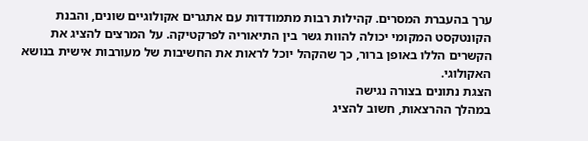ערך בהעברת המסרים. קהילות רבות מתמודדות עם אתגרים אקולוגיים שונים, והבנת הקונטקסט המקומי יכולה להוות גשר בין התיאוריה לפרקטיקה. על המרצים להציג את הקשרים הללו באופן ברור, כך שהקהל יוכל לראות את החשיבות של מעורבות אישית בנושא האקולוגי.
הצגת נתונים בצורה נגישה
במהלך ההרצאות, חשוב להציג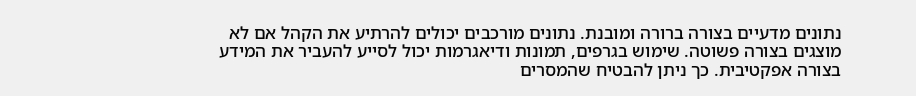נתונים מדעיים בצורה ברורה ומובנת. נתונים מורכבים יכולים להרתיע את הקהל אם לא מוצגים בצורה פשוטה. שימוש בגרפים, תמונות ודיאגרמות יכול לסייע להעביר את המידע בצורה אפקטיבית. כך ניתן להבטיח שהמסרים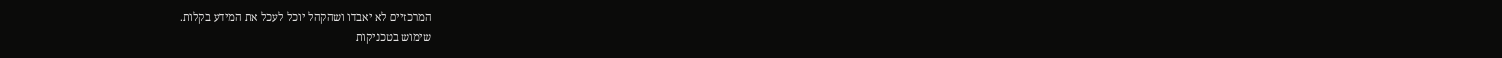המרכזיים לא יאבדו ושהקהל יוכל לעכל את המידע בקלות.
שימוש בטכניקות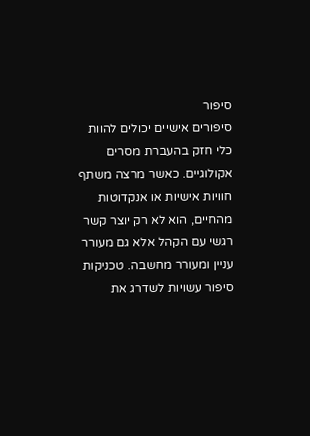סיפור
סיפורים אישיים יכולים להוות כלי חזק בהעברת מסרים אקולוגיים. כאשר מרצה משתף חוויות אישיות או אנקדוטות מהחיים, הוא לא רק יוצר קשר רגשי עם הקהל אלא גם מעורר עניין ומעורר מחשבה. טכניקות סיפור עשויות לשדרג את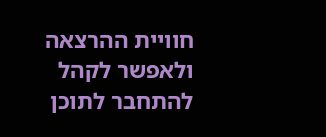חוויית ההרצאה ולאפשר לקהל להתחבר לתוכן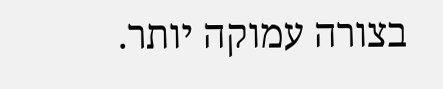בצורה עמוקה יותר.